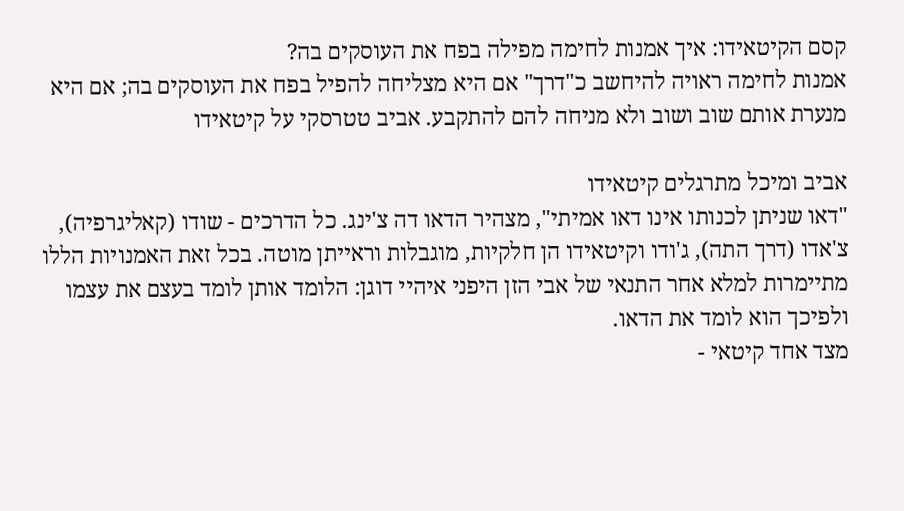קסם הקיטאידו: איך אמנות לחימה מפילה בפח את העוסקים בה?
אמנות לחימה ראויה להיחשב כ"דרך" אם היא מצליחה להפיל בפח את העוסקים בה; אם היא מנערת אותם שוב ושוב ולא מניחה להם להתקבע. אביב טטרסקי על קיטאידו

אביב ומיכל מתרגלים קיטאידו
"דאו שניתן לכנותו אינו דאו אמיתי", מצהיר הדאו דה צ'ינג. כל הדרכים - שודו (קאליגרפיה), צ'אדו (דרך התה), ג'ודו וקיטאידו הן חלקיות, מוגבלות וראייתן מוטה. בכל זאת האמנויות הללו מתיימרות למלא אחר התנאי של אבי הזן היפני איהיי דוגן: הלומד אותן לומד בעצם את עצמו ולפיכך הוא לומד את הדאו.
מצד אחד קיטאי -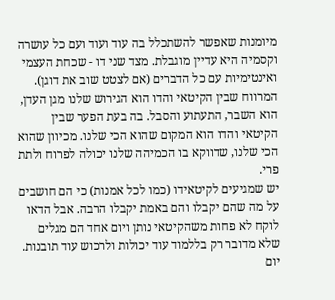מיומנות שאפשר להשתכלל בה עוד ועוד ועם כל עושרה וקסמיה היא עדיין מוגבלת. מצד שני דו - שכחת העצמי ואינטימיות עם כל הדברים (אם לצטט שוב את דוגן). המרווח שבין הקיטאי והדו הוא הגירוש שלנו מגן העדן, הוא השבר, התעתוע והסבל. בה בעת הפער שבין הקיטאי והדו הוא המקום שהוא הכי שלנו. מכיוון שהוא הכי שלנו, שדווקא בו הכמיהה שלנו יכולה לפרוח ולתת פרי.
יש שמגיעים לקיטאידו (כמו לכל אמנות) כי הם חושבים על מה שהם יקבלו והם באמת יקבלו הרבה. אבל הדאו לוקח לא פחות משהקיטאי נותן ויום אחד הם מגלים שלא מדובר רק בללמוד עוד יכולות ולרכוש עוד תובנות. יום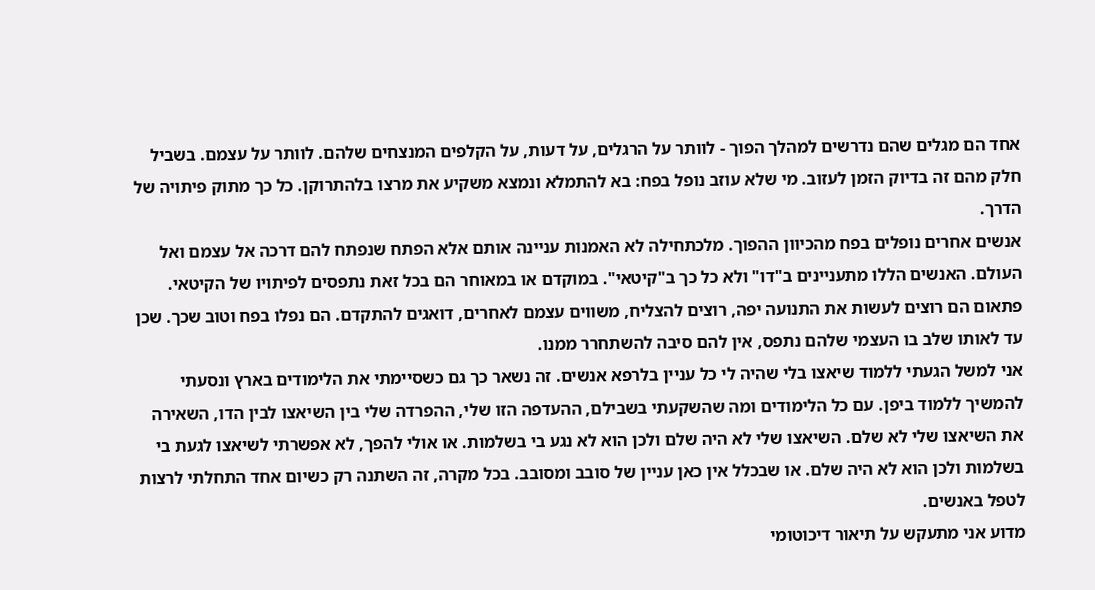אחד הם מגלים שהם נדרשים למהלך הפוך - לוותר על הרגלים, על דעות, על הקלפים המנצחים שלהם. לוותר על עצמם. בשביל חלק מהם זה בדיוק הזמן לעזוב. מי שלא עוזב נופל בפח: בא להתמלא ונמצא משקיע את מרצו בלהתרוקן. כל כך מתוק פיתויה של הדרך.
אנשים אחרים נופלים בפח מהכיוון ההפוך. מלכתחילה לא האמנות עניינה אותם אלא הפתח שנפתח להם דרכה אל עצמם ואל העולם. האנשים הללו מתעניינים ב"דו" ולא כל כך ב"קיטאי". במוקדם או במאוחר הם בכל זאת נתפסים לפיתויו של הקיטאי. פתאום הם רוצים לעשות את התנועה יפה, רוצים להצליח, משווים עצמם לאחרים, דואגים להתקדם. הם נפלו בפח וטוב שכך. שכן עד לאותו שלב בו העצמי שלהם נתפס, אין להם סיבה להשתחרר ממנו.
אני למשל הגעתי ללמוד שיאצו בלי שהיה לי כל עניין בלרפא אנשים. זה נשאר כך גם כשסיימתי את הלימודים בארץ ונסעתי להמשיך ללמוד ביפן. עם כל הלימודים ומה שהשקעתי בשבילם, ההעדפה הזו שלי, ההפרדה שלי בין השיאצו לבין הדו, השאירה את השיאצו שלי לא שלם. השיאצו שלי לא היה שלם ולכן הוא לא נגע בי בשלמות. או אולי להפך, לא אפשרתי לשיאצו לגעת בי בשלמות ולכן הוא לא היה שלם. או שבכלל אין כאן עניין של סובב ומסובב. בכל מקרה, זה השתנה רק כשיום אחד התחלתי לרצות לטפל באנשים.
מדוע אני מתעקש על תיאור דיכוטומי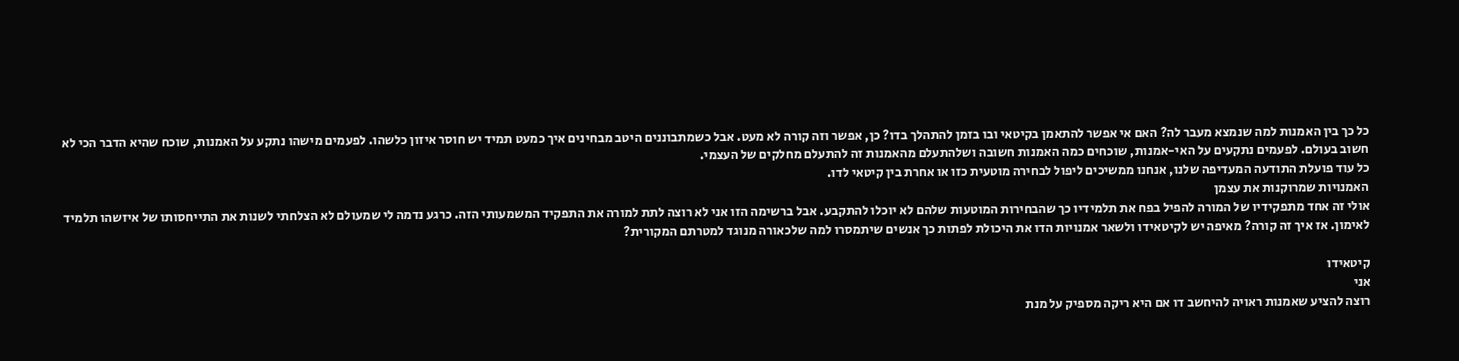כל כך בין האמנות למה שנמצא מעבר לה? האם אי אפשר להתאמן בקיטאי ובו בזמן להתהלך בדו? כן, אפשר וזה קורה לא מעט. אבל כשמתבוננים היטב מבחינים איך כמעט תמיד יש חוסר איזון כלשהו. לפעמים מישהו נתקע על האמנות, שוכח שהיא הדבר הכי לא חשוב בעולם. לפעמים נתקעים על האי-אמנות, שוכחים כמה האמנות חשובה ושלהתעלם מהאמנות זה להתעלם מחלקים של העצמי.
כל עוד פועלת התודעה המעדיפה שלנו, אנחנו ממשיכים ליפול לבחירה מוטעית כזו או אחרת בין קיטאי לדו.
האמנויות שמרוקנות את עצמן
אולי זה אחד מתפקידיו של המורה להפיל בפח את תלמידיו כך שהבחירות המוטעות שלהם לא יוכלו להתקבע. אבל ברשימה הזו אני לא רוצה לתת למורה את התפקיד המשמעותי הזה. כרגע נדמה לי שמעולם לא הצלחתי לשנות את התייחסותו של איזשהו תלמיד לאימון. אז איך זה קורה? מאיפה יש לקיטאידו ולשאר אמנויות הדו את היכולת לפתות כך אנשים שיתמסרו למה שלכאורה מנוגד למטרתם המקורית?

קיטאידו
אני
רוצה להציע שאמנות ראויה להיחשב דו אם היא ריקה מספיק על מנת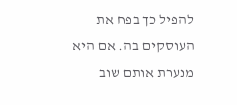להפיל כך בפח את העוסקים בה. אם היא מנערת אותם שוב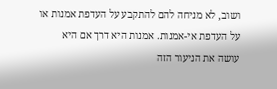ושוב, לא מניחה להם להתקבע על העדפת אמנות או על העדפת אי-אמנות. אמנות היא דרך אם היא עושה את הניעור הזה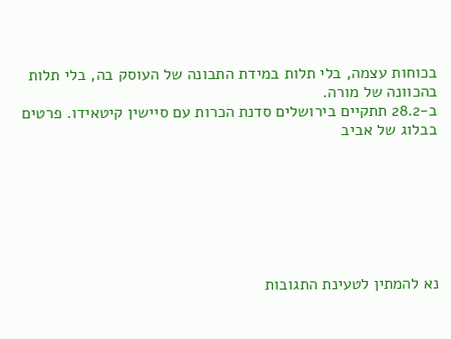בכוחות עצמה, בלי תלות במידת התבונה של העוסק בה, בלי תלות בהכוונה של מורה.
ב-28.2 תתקיים בירושלים סדנת הכרות עם סיישין קיטאידו. פרטים בבלוג של אביב







נא להמתין לטעינת התגובות